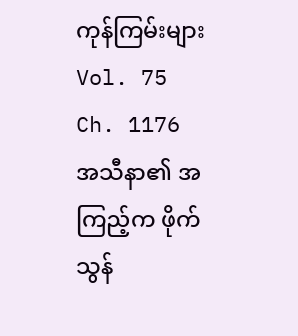ကုန်ကြမ်းများ
Vol. 75 Ch. 1176
အသီနာ၏ အကြည့်က ဖိုက်သွန်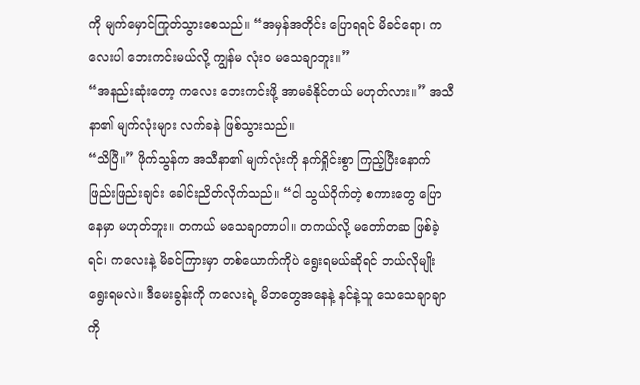ကို မျက်မှောင်ကြုတ်သွားစေသည်။ “အမှန်အတိုင်း ပြောရရင် မိခင်ရော၊ ကလေးပါ ဘေးကင်းမယ်လို့ ကျွန်မ လုံးဝ မသေချာဘူး။”
“အနည်းဆုံးတော့ ကလေး ဘေးကင်းဖို့ အာမခံနိုင်တယ် မဟုတ်လား။” အသီနာ၏ မျက်လုံးများ လက်ခနဲ ဖြစ်သွားသည်။
“သိပြီ။” ဖိုက်သွန်က အသီနာ၏ မျက်လုံးကို နက်ရှိုင်းစွာ ကြည့်ပြီးနောက် ဖြည်းဖြည်းချင်း ခေါင်းညိတ်လိုက်သည်။ “ငါ သွယ်ဝိုက်တဲ့ စကားတွေ ပြောနေမှာ မဟုတ်ဘူး။ တကယ် မသေချာတာပါ။ တကယ်လို့ မတော်တဆ ဖြစ်ခဲ့ရင်၊ ကလေးနဲ့ မိခင်ကြားမှာ တစ်ယောက်ကိုပဲ ရွေးရမယ်ဆိုရင် ဘယ်လိုမျိုး ရွေးရမလဲ။ ဒီမေးခွန်းကို ကလေးရဲ့ မိဘတွေအနေနဲ့ နင်နဲ့သူ သေသေချာချာကို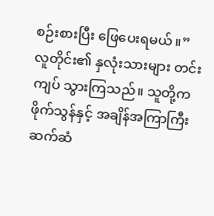စဉ်းစားပြီး ဖြေပေးရမယ်။”
လူတိုင်း၏ နှလုံးသားများ တင်းကျပ် သွားကြသည်။ သူတို့က ဖိုက်သွန်နှင့် အချိန်အကြာကြီး ဆက်ဆံ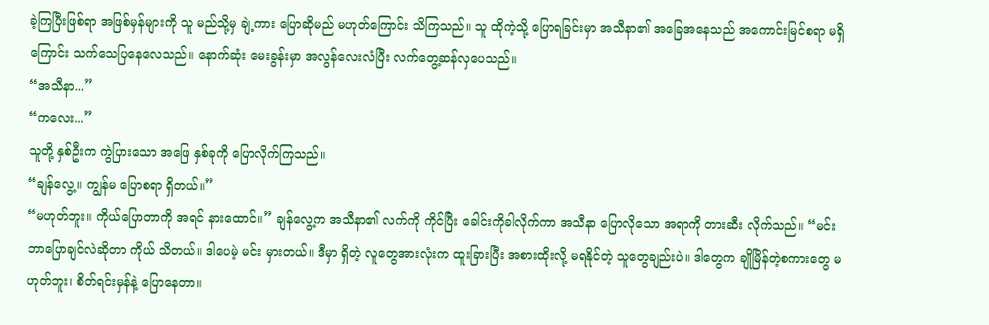ခဲ့ကြပြီးဖြစ်ရာ အဖြစ်မှန်များကို သူ မည်သို့မှ ချဲ့ကား ပြောဆိုမည် မဟုတ်ကြောင်း သိကြသည်။ သူ ထိုကဲ့သို့ ပြောရခြင်းမှာ အသီနာ၏ အခြေအနေသည် အကောင်းမြင်စရာ မရှိကြောင်း သက်သေပြနေလေသည်။ နောက်ဆုံး မေးခွန်းမှာ အလွန်လေးလံပြီး လက်တွေ့ဆန်လှပေသည်။
“အသီနာ...”
“ကလေး...”
သူတို့ နှစ်ဦးက ကွဲပြားသော အဖြေ နှစ်ခုကို ပြောလိုက်ကြသည်။
“ချန်လွေ့။ ကျွန်မ ပြောစရာ ရှိတယ်။”
“မဟုတ်ဘူး။ ကိုယ်ပြောတာကို အရင် နားထောင်။” ချန်လွေ့က အသီနာ၏ လက်ကို ကိုင်ပြီး ခေါင်းကိုခါလိုက်ကာ အသီနာ ပြောလိုသော အရာကို တားဆီး လိုက်သည်။ “မင်း ဘာပြောချင်လဲဆိုတာ ကိုယ် သိတယ်။ ဒါပေမဲ့ မင်း မှားတယ်။ ဒီမှာ ရှိတဲ့ လူတွေအားလုံးက ထူးခြားပြီး အစားထိုးလို့ မရနိုင်တဲ့ သူတွေချည်းပဲ။ ဒါတွေက ချိုမြိန်တဲ့စကားတွေ မဟုတ်ဘူး၊ စိတ်ရင်းမှန်နဲ့ ပြောနေတာ။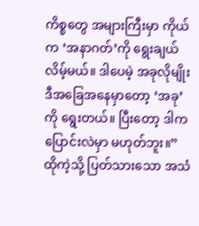ကိစ္စတွေ အများကြီးမှာ ကိုယ်က ‘အနာဂတ်’ကို ရွေးချယ်လိမ့်မယ်။ ဒါပေမဲ့ အခုလိုမျိုး ဒီအခြေအနေမှာတော့ ‘အခု’ကို ရွေးတယ်။ ပြီးတော့ ဒါက ပြောင်းလဲမှာ မဟုတ်ဘူး။”
ထိုကဲ့သို့ ပြတ်သားသော အသံ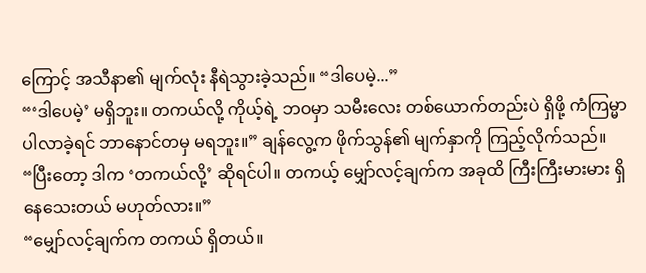ကြောင့် အသီနာ၏ မျက်လုံး နီရဲသွားခဲ့သည်။ “ဒါပေမဲ့...”
“‘ဒါပေမဲ့’ မရှိဘူး။ တကယ်လို့ ကိုယ့်ရဲ့ ဘဝမှာ သမီးလေး တစ်ယောက်တည်းပဲ ရှိဖို့ ကံကြမ္မာ ပါလာခဲ့ရင် ဘာနောင်တမှ မရဘူး။” ချန်လွေ့က ဖိုက်သွန်၏ မျက်နှာကို ကြည့်လိုက်သည်။ “ပြီးတော့ ဒါက ‘တကယ်လို့’ ဆိုရင်ပါ။ တကယ့် မျှော်လင့်ချက်က အခုထိ ကြီးကြီးမားမား ရှိနေသေးတယ် မဟုတ်လား။”
“မျှော်လင့်ချက်က တကယ် ရှိတယ်။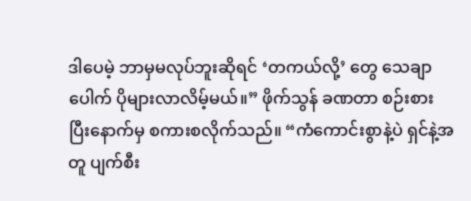ဒါပေမဲ့ ဘာမှမလုပ်ဘူးဆိုရင် ‘တကယ်လို့’ တွေ သေချာပေါက် ပိုများလာလိမ့်မယ်။” ဖိုက်သွန် ခဏတာ စဉ်းစားပြီးနောက်မှ စကားစလိုက်သည်။ “ကံကောင်းစွာနဲ့ပဲ ရှင်နဲ့အတူ ပျက်စီး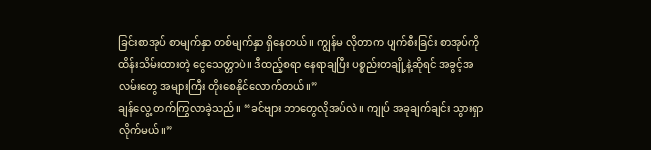ခြင်းစာအုပ် စာမျက်နှာ တစ်မျက်နှာ ရှိနေတယ်။ ကျွန်မ လိုတာက ပျက်စီးခြင်း စာအုပ်ကို ထိန်းသိမ်းထားတဲ့ ငွေသေတ္တာပဲ။ ဒီထည့်စရာ နေရာချပြီး ပစ္စည်းတချို့နဲ့ဆိုရင် အခွင့်အလမ်းတွေ အများကြီး တိုးစေနိုင်လောက်တယ်။”
ချန်လွေ့ တက်ကြွလာခဲ့သည်။ “ခင်ဗျား ဘာတွေလိုအပ်လဲ။ ကျုပ် အခုချက်ချင်း သွားရှာလိုက်မယ်။”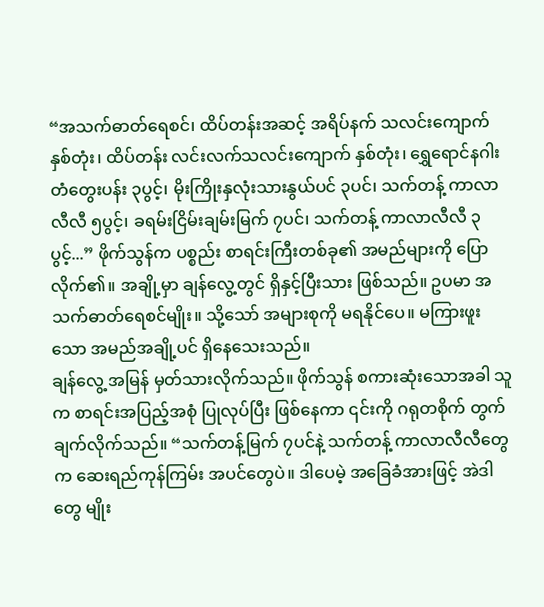“အသက်ဓာတ်ရေစင်၊ ထိပ်တန်းအဆင့် အရိပ်နက် သလင်းကျောက် နှစ်တုံး၊ ထိပ်တန်း လင်းလက်သလင်းကျောက် နှစ်တုံး၊ ရွှေရောင်နဂါးတံတွေးပန်း ၃ပွင့်၊ မိုးကြိုးနှလုံးသားနွယ်ပင် ၃ပင်၊ သက်တန့် ကာလာလီလီ ၅ပွင့်၊ ခရမ်းငြိမ်းချမ်းမြက် ၇ပင်၊ သက်တန့် ကာလာလီလီ ၃ပွင့်...” ဖိုက်သွန်က ပစ္စည်း စာရင်းကြီးတစ်ခု၏ အမည်များကို ပြောလိုက်၏။ အချို့မှာ ချန်လွေ့တွင် ရှိနှင့်ပြီးသား ဖြစ်သည်။ ဥပမာ အသက်ဓာတ်ရေစင်မျိုး။ သို့သော် အများစုကို မရနိုင်ပေ။ မကြားဖူးသော အမည်အချို့ပင် ရှိနေသေးသည်။
ချန်လွေ့ အမြန် မှတ်သားလိုက်သည်။ ဖိုက်သွန် စကားဆုံးသောအခါ သူက စာရင်းအပြည့်အစုံ ပြုလုပ်ပြီး ဖြစ်နေကာ ၎င်းကို ဂရုတစိုက် တွက်ချက်လိုက်သည်။ “သက်တန့်မြက် ၇ပင်နဲ့ သက်တန့် ကာလာလီလီတွေက ဆေးရည်ကုန်ကြမ်း အပင်တွေပဲ။ ဒါပေမဲ့ အခြေခံအားဖြင့် အဲဒါတွေ မျိုး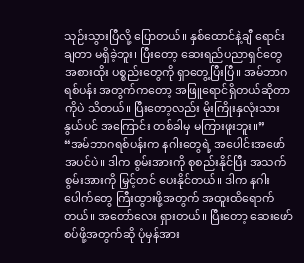သုဉ်းသွားပြီလို့ ပြောတယ်။ နှစ်ထောင်နဲ့ချီ ရောင်းချတာ မရှိခဲ့ဘူး၊ ပြီးတော့ ဆေးရည်ပညာရှင်တွေ အစားထိုး ပစ္စည်းတွေကို ရှာတွေ့ပြီးပြီ။ အမ်ဘာဂရစ်ပန်း အတွက်ကတော့ အဖြူရောင်ရှိတယ်ဆိုတာကိုပဲ သိတယ်။ ပြီးတော့လည်း မိုးကြိုးနှလုံးသားနွယ်ပင် အကြောင်း တစ်ခါမှ မကြားဖူးဘူး။”
“အမ်ဘာဂရစ်ပန်းက နဂါးတွေရဲ့ အပေါင်းအဖော် အပင်ပဲ။ ဒါက စွမ်းအားကို စုစည်းနိုင်ပြီး အသက်စွမ်းအားကို မြှင့်တင် ပေးနိုင်တယ်။ ဒါက နဂါးပေါက်တွေ ကြီးထွားဖို့အတွက် အထူးထိရောက်တယ်။ အတော်လေး ရှားတယ်။ ပြီးတော့ ဆေးဖော်စပ်ဖို့အတွက်ဆို ပုံမှန်အား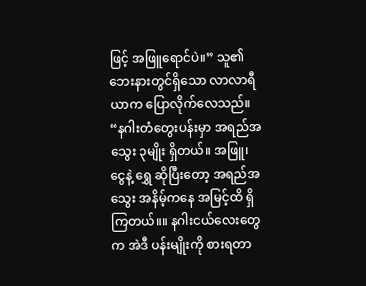ဖြင့် အဖြူရောင်ပဲ။” သူ၏ ဘေးနားတွင်ရှိသော လာလာရီယာက ပြောလိုက်လေသည်။ “နဂါးတံတွေးပန်းမှာ အရည်အသွေး ၃မျိုး ရှိတယ်။ အဖြူ၊ ငွေနဲ့ ရွှေ ဆိုပြီးတော့ အရည်အသွေး အနိမ့်ကနေ အမြင့်ထိ ရှိကြတယ်။။ နဂါးငယ်လေးတွေက အဲဒီ ပန်းမျိုးကို စားရတာ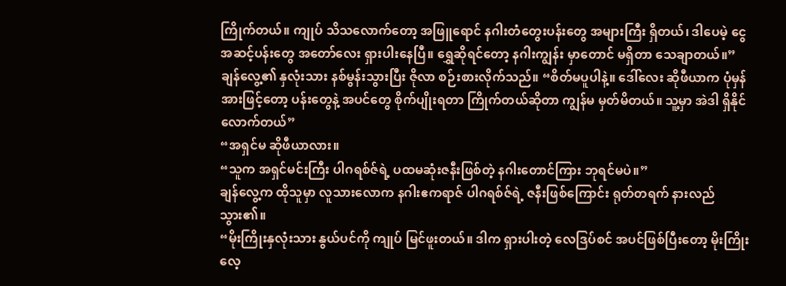ကြိုက်တယ်။ ကျုပ် သိသလောက်တော့ အဖြူရောင် နဂါးတံတွေးပန်းတွေ အများကြီး ရှိတယ်၊ ဒါပေမဲ့ ငွေအဆင့်ပန်းတွေ အတော်လေး ရှားပါးနေပြီ။ ရွှေဆိုရင်တော့ နဂါးကျွန်း မှာတောင် မရှိတာ သေချာတယ်။”
ချန်လွေ့၏ နှလုံးသား နစ်မွန်းသွားပြီး ဇိုလာ စဉ်းစားလိုက်သည်။ “စိတ်မပူပါနဲ့။ ဒေါ်လေး ဆိုဖီယာက ပုံမှန်အားဖြင့်တော့ ပန်းတွေနဲ့ အပင်တွေ စိုက်ပျိုးရတာ ကြိုက်တယ်ဆိုတာ ကျွန်မ မှတ်မိတယ်။ သူ့မှာ အဲဒါ ရှိနိုင်လောက်တယ်”
“အရှင်မ ဆိုဖီယာလား။
“သူက အရှင်မင်းကြီး ပါဂရစ်ဇ်ရဲ့ ပထမဆုံးဇနီးဖြစ်တဲ့ နဂါးတောင်ကြား ဘုရင်မပဲ။”
ချန်လွေ့က ထိုသူမှာ လူသားလောက နဂါးဧကရာဇ် ပါဂရစ်ဇ်ရဲ့ ဇနီးဖြစ်ကြောင်း ရုတ်တရက် နားလည်သွား၏။
“မိုးကြိုးနှလုံးသား နွယ်ပင်ကို ကျုပ် မြင်ဖူးတယ်။ ဒါက ရှားပါးတဲ့ လေဒြပ်စင် အပင်ဖြစ်ပြီးတော့ မိုးကြိုး လေ့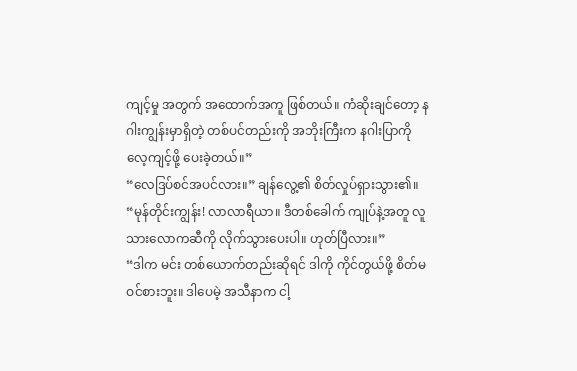ကျင့်မှု အတွက် အထောက်အကူ ဖြစ်တယ်။ ကံဆိုးချင်တော့ နဂါးကျွန်းမှာရှိတဲ့ တစ်ပင်တည်းကို အဘိုးကြီးက နဂါးပြာကို လေ့ကျင့်ဖို့ ပေးခဲ့တယ်။”
“လေဒြပ်စင်အပင်လား။” ချန်လွေ့၏ စိတ်လှုပ်ရှားသွား၏။ “မုန်တိုင်းကျွန်း! လာလာရီယာ။ ဒီတစ်ခေါက် ကျုပ်နဲ့အတူ လူသားလောကဆီကို လိုက်သွားပေးပါ။ ဟုတ်ပြီလား။”
“ဒါက မင်း တစ်ယောက်တည်းဆိုရင် ဒါကို ကိုင်တွယ်ဖို့ စိတ်မဝင်စားဘူး။ ဒါပေမဲ့ အသီနာက ငါ့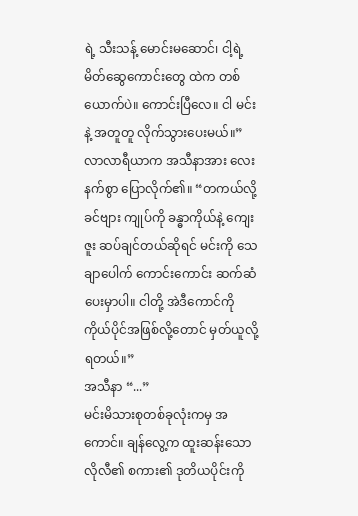ရဲ့ သီးသန့် မောင်းမဆောင်၊ ငါ့ရဲ့မိတ်ဆွေကောင်းတွေ ထဲက တစ်ယောက်ပဲ။ ကောင်းပြီလေ။ ငါ မင်းနဲ့ အတူတူ လိုက်သွားပေးမယ်။” လာလာရီယာက အသီနာအား လေးနက်စွာ ပြောလိုက်၏။ “တကယ်လို့ ခင်ဗျား ကျုပ်ကို ခန္ဓာကိုယ်နဲ့ ကျေးဇူး ဆပ်ချင်တယ်ဆိုရင် မင်းကို သေချာပေါက် ကောင်းကောင်း ဆက်ဆံပေးမှာပါ။ ငါတို့ အဲဒီကောင်ကို ကိုယ်ပိုင်အဖြစ်လို့တောင် မှတ်ယူလို့ရတယ်။”
အသီနာ “...”
မင်းမိသားစုတစ်ခုလုံးကမှ အကောင်။ ချန်လွေ့က ထူးဆန်းသော လိုလီ၏ စကား၏ ဒုတိယပိုင်းကို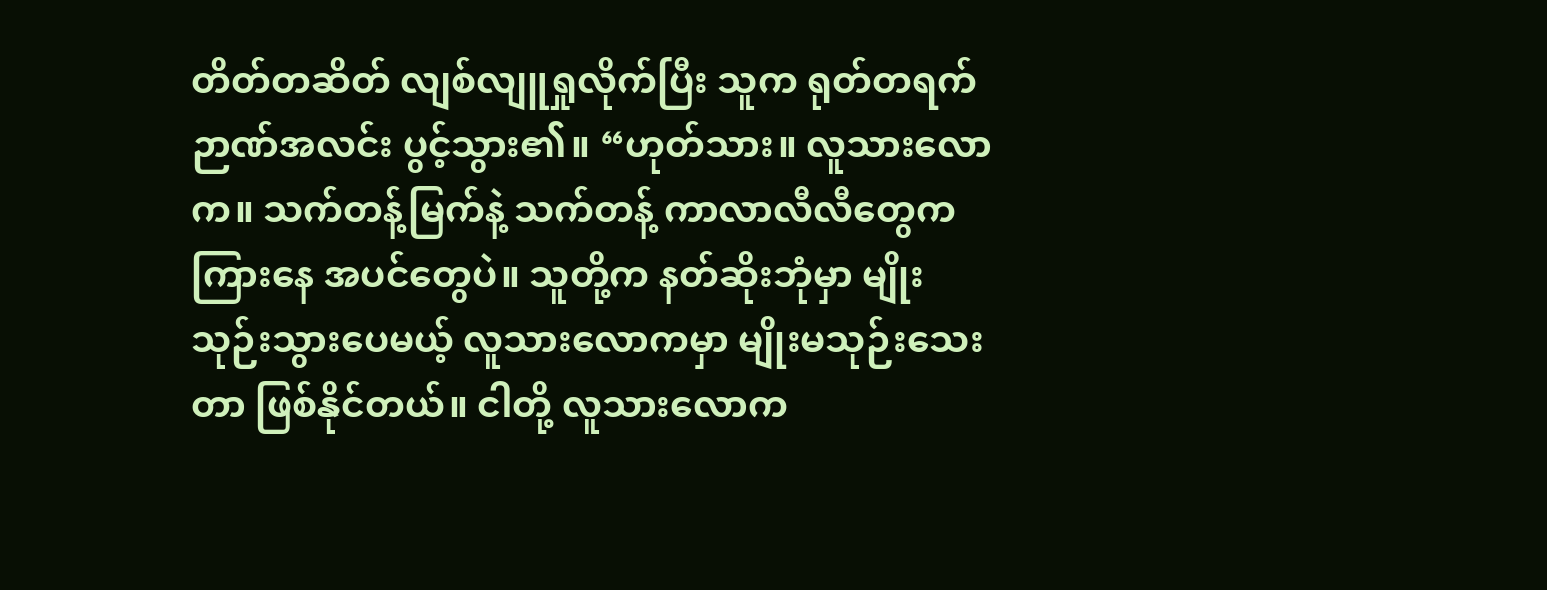တိတ်တဆိတ် လျစ်လျူရှုလိုက်ပြီး သူက ရုတ်တရက် ဉာဏ်အလင်း ပွင့်သွား၏။ “ဟုတ်သား။ လူသားလောက။ သက်တန့်မြက်နဲ့ သက်တန့် ကာလာလီလီတွေက ကြားနေ အပင်တွေပဲ။ သူတို့က နတ်ဆိုးဘုံမှာ မျိုးသုဉ်းသွားပေမယ့် လူသားလောကမှာ မျိုးမသုဉ်းသေးတာ ဖြစ်နိုင်တယ်။ ငါတို့ လူသားလောက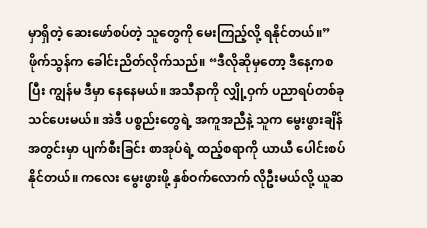မှာရှိတဲ့ ဆေးဖော်စပ်တဲ့ သူတွေကို မေးကြည့်လို့ ရနိုင်တယ်။”
ဖိုက်သွန်က ခေါင်းညိတ်လိုက်သည်။ “ဒီလိုဆိုမှတော့ ဒီနေ့ကစပြီး ကျွန်မ ဒီမှာ နေနေမယ်။ အသီနာကို လျှို့ဝှက် ပညာရပ်တစ်ခု သင်ပေးမယ်။ အဲဒီ ပစ္စည်းတွေရဲ့ အကူအညီနဲ့ သူက မွေးဖွားချိန် အတွင်းမှာ ပျက်စီးခြင်း စာအုပ်ရဲ့ ထည့်စရာကို ယာယီ ပေါင်းစပ်နိုင်တယ်။ ကလေး မွေးဖွားဖို့ နှစ်ဝက်လောက် လိုဦးမယ်လို့ ယူဆ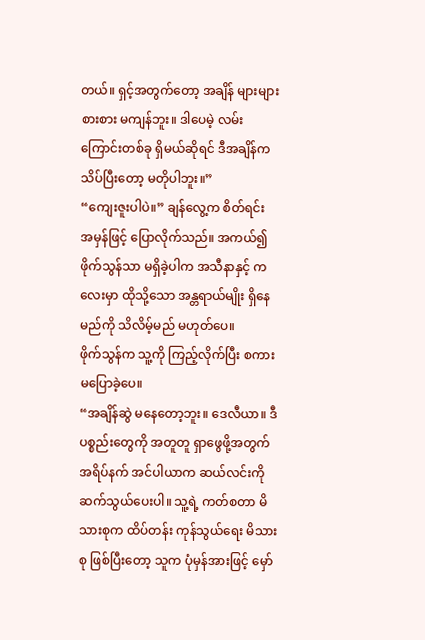တယ်။ ရှင့်အတွက်တော့ အချိန် များများစားစား မကျန်ဘူး။ ဒါပေမဲ့ လမ်းကြောင်းတစ်ခု ရှိမယ်ဆိုရင် ဒီအချိန်က သိပ်ပြီးတော့ မတိုပါဘူး။”
“ကျေးဇူးပါပဲ။” ချန်လွေ့က စိတ်ရင်း အမှန်ဖြင့် ပြောလိုက်သည်။ အကယ်၍ ဖိုက်သွန်သာ မရှိခဲ့ပါက အသီနာနှင့် ကလေးမှာ ထိုသို့သော အန္တရာယ်မျိုး ရှိနေမည်ကို သိလိမ့်မည် မဟုတ်ပေ။
ဖိုက်သွန်က သူ့ကို ကြည့်လိုက်ပြီး စကားမပြောခဲ့ပေ။
“အချိန်ဆွဲ မနေတော့ဘူး။ ဒေလီယာ။ ဒီပစ္စည်းတွေကို အတူတူ ရှာဖွေဖို့အတွက် အရိပ်နက် အင်ပါယာက ဆယ်လင်းကို ဆက်သွယ်ပေးပါ။ သူ့ရဲ့ ကတ်စတာ မိသားစုက ထိပ်တန်း ကုန်သွယ်ရေး မိသားစု ဖြစ်ပြီးတော့ သူက ပုံမှန်အားဖြင့် မှော်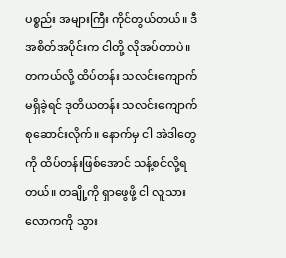ပစ္စည်း အများကြီး ကိုင်တွယ်တယ်။ ဒီအစိတ်အပိုင်းက ငါတို့ လိုအပ်တာပဲ။ တကယ်လို့ ထိပ်တန်း သလင်းကျောက် မရှိခဲ့ရင် ဒုတိယတန်း သလင်းကျောက် စုဆောင်းလိုက်။ နောက်မှ ငါ အဲဒါတွေကို ထိပ်တန်းဖြစ်အောင် သန့်စင်လို့ရတယ်။ တချို့ကို ရှာဖွေဖို့ ငါ လူသားလောကကို သွား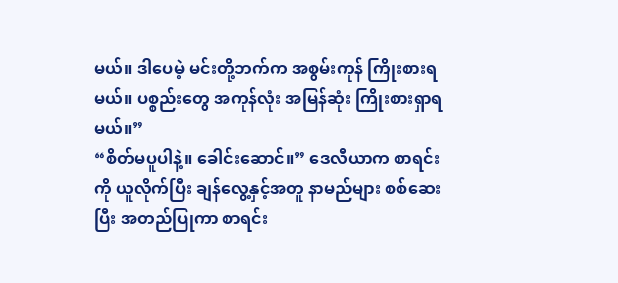မယ်။ ဒါပေမဲ့ မင်းတို့ဘက်က အစွမ်းကုန် ကြိုးစားရမယ်။ ပစ္စည်းတွေ အကုန်လုံး အမြန်ဆုံး ကြိုးစားရှာရမယ်။”
“စိတ်မပူပါနဲ့။ ခေါင်းဆောင်။” ဒေလီယာက စာရင်းကို ယူလိုက်ပြီး ချန်လွေ့နှင့်အတူ နာမည်များ စစ်ဆေးပြီး အတည်ပြုကာ စာရင်း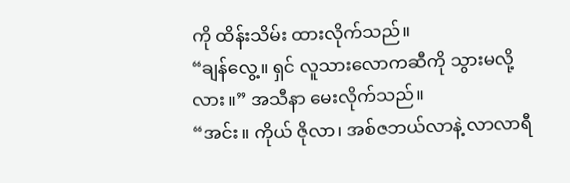ကို ထိန်းသိမ်း ထားလိုက်သည်။
“ချန်လွေ့။ ရှင် လူသားလောကဆီကို သွားမလို့လား။” အသီနာ မေးလိုက်သည်။
“အင်း။ ကိုယ် ဇိုလာ၊ အစ်ဇဘယ်လာနဲ့ လာလာရီ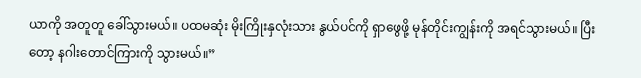ယာကို အတူတူ ခေါ်သွားမယ်။ ပထမဆုံး မိုးကြိုးနှလုံးသား နွယ်ပင်ကို ရှာဖွေဖို့ မုန်တိုင်းကျွန်းကို အရင်သွားမယ်။ ပြီးတော့ နဂါးတောင်ကြားကို သွားမယ်။”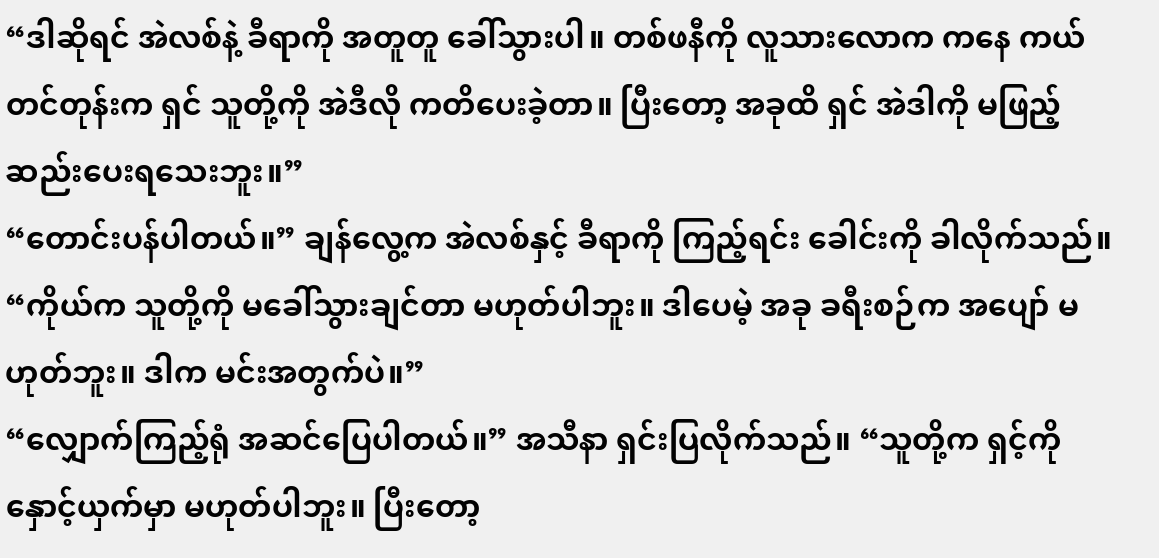“ဒါဆိုရင် အဲလစ်နဲ့ ခီရာကို အတူတူ ခေါ်သွားပါ။ တစ်ဖနီကို လူသားလောက ကနေ ကယ်တင်တုန်းက ရှင် သူတို့ကို အဲဒီလို ကတိပေးခဲ့တာ။ ပြီးတော့ အခုထိ ရှင် အဲဒါကို မဖြည့်ဆည်းပေးရသေးဘူး။”
“တောင်းပန်ပါတယ်။” ချန်လွေ့က အဲလစ်နှင့် ခီရာကို ကြည့်ရင်း ခေါင်းကို ခါလိုက်သည်။ “ကိုယ်က သူတို့ကို မခေါ်သွားချင်တာ မဟုတ်ပါဘူး။ ဒါပေမဲ့ အခု ခရီးစဉ်က အပျော် မဟုတ်ဘူး။ ဒါက မင်းအတွက်ပဲ။”
“လျှောက်ကြည့်ရုံ အဆင်ပြေပါတယ်။” အသီနာ ရှင်းပြလိုက်သည်။ “သူတို့က ရှင့်ကို နှောင့်ယှက်မှာ မဟုတ်ပါဘူး။ ပြီးတော့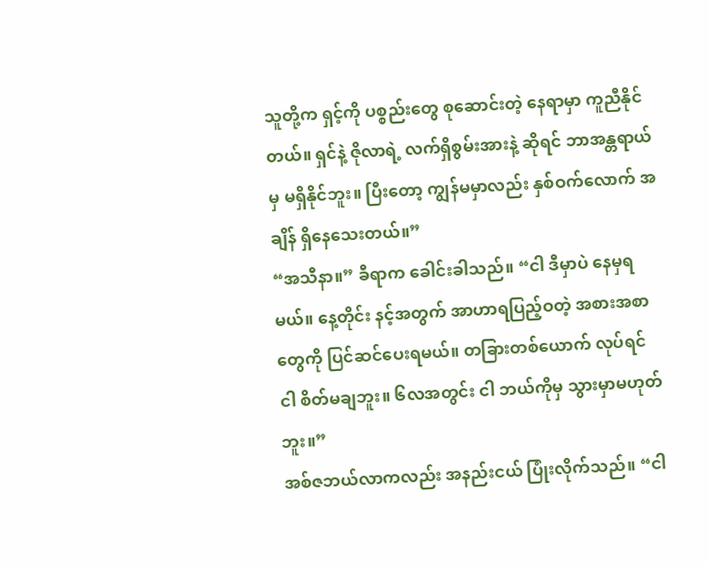သူတို့က ရှင့်ကို ပစ္စည်းတွေ စုဆောင်းတဲ့ နေရာမှာ ကူညီနိုင်တယ်။ ရှင်နဲ့ ဇိုလာရဲ့ လက်ရှိစွမ်းအားနဲ့ ဆိုရင် ဘာအန္တရာယ်မှ မရှိနိုင်ဘူး။ ပြီးတော့ ကျွန်မမှာလည်း နှစ်ဝက်လောက် အချိန် ရှိနေသေးတယ်။”
“အသီနာ။” ခီရာက ခေါင်းခါသည်။ “ငါ ဒီမှာပဲ နေမှရမယ်။ နေ့တိုင်း နင့်အတွက် အာဟာရပြည့်ဝတဲ့ အစားအစာတွေကို ပြင်ဆင်ပေးရမယ်။ တခြားတစ်ယောက် လုပ်ရင် ငါ စိတ်မချဘူး။ ၆လအတွင်း ငါ ဘယ်ကိုမှ သွားမှာမဟုတ်ဘူး။”
အစ်ဇဘယ်လာကလည်း အနည်းငယ် ပြုံးလိုက်သည်။ “ငါ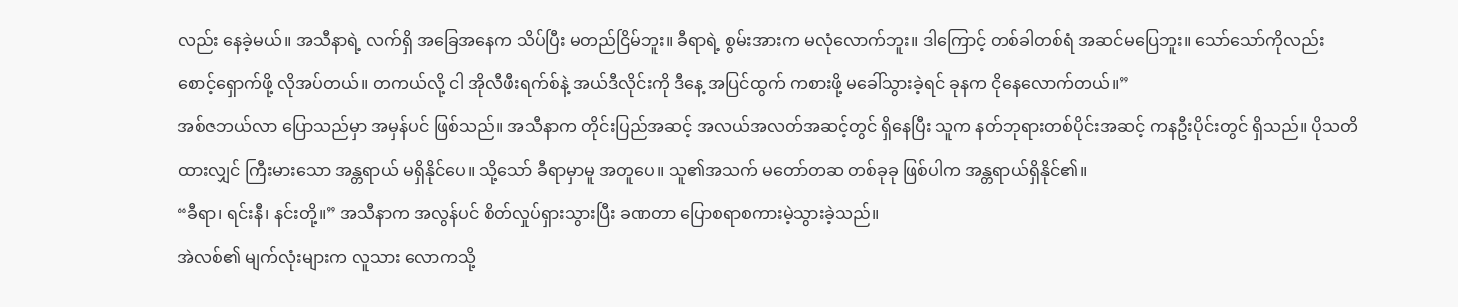လည်း နေခဲ့မယ်။ အသီနာရဲ့ လက်ရှိ အခြေအနေက သိပ်ပြီး မတည်ငြိမ်ဘူး။ ခီရာရဲ့ စွမ်းအားက မလုံလောက်ဘူး။ ဒါကြောင့် တစ်ခါတစ်ရံ အဆင်မပြေဘူး။ သော်သော်ကိုလည်း စောင့်ရှောက်ဖို့ လိုအပ်တယ်။ တကယ်လို့ ငါ အိုလီဖီးရက်စ်နဲ့ အယ်ဒီလိုင်းကို ဒီနေ့ အပြင်ထွက် ကစားဖို့ မခေါ်သွားခဲ့ရင် ခုနက ငိုနေလောက်တယ်။”
အစ်ဇဘယ်လာ ပြောသည်မှာ အမှန်ပင် ဖြစ်သည်။ အသီနာက တိုင်းပြည်အဆင့် အလယ်အလတ်အဆင့်တွင် ရှိနေပြီး သူက နတ်ဘုရားတစ်ပိုင်းအဆင့် ကနဦးပိုင်းတွင် ရှိသည်။ ပိုသတိထားလျှင် ကြီးမားသော အန္တရာယ် မရှိနိုင်ပေ။ သို့သော် ခီရာမှာမူ အတူပေ။ သူ၏အသက် မတော်တဆ တစ်ခုခု ဖြစ်ပါက အန္တရာယ်ရှိနိုင်၏။
“ခီရာ၊ ရင်းနီ၊ နင်းတို့။” အသီနာက အလွန်ပင် စိတ်လှုပ်ရှားသွားပြီး ခဏတာ ပြောစရာစကားမဲ့သွားခဲ့သည်။
အဲလစ်၏ မျက်လုံးများက လူသား လောကသို့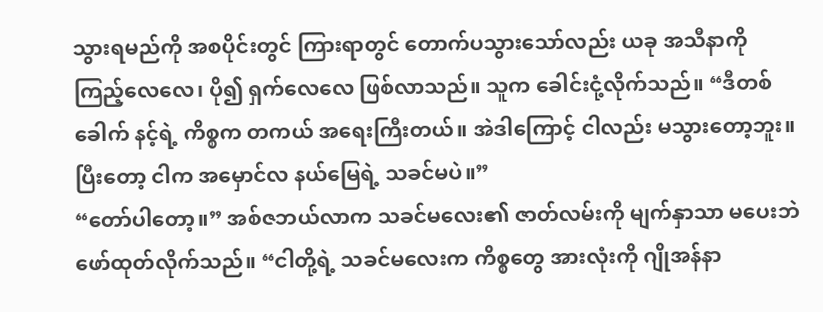သွားရမည်ကို အစပိုင်းတွင် ကြားရာတွင် တောက်ပသွားသော်လည်း ယခု အသီနာကို ကြည့်လေလေ၊ ပို၍ ရှက်လေလေ ဖြစ်လာသည်။ သူက ခေါင်းငုံ့လိုက်သည်။ “ဒီတစ်ခေါက် နင့်ရဲ့ ကိစ္စက တကယ် အရေးကြီးတယ်။ အဲဒါကြောင့် ငါလည်း မသွားတော့ဘူး။ ပြီးတော့ ငါက အမှောင်လ နယ်မြေရဲ့ သခင်မပဲ။”
“တော်ပါတော့။” အစ်ဇဘယ်လာက သခင်မလေး၏ ဇာတ်လမ်းကို မျက်နှာသာ မပေးဘဲ ဖော်ထုတ်လိုက်သည်။ “ငါတို့ရဲ့ သခင်မလေးက ကိစ္စတွေ အားလုံးကို ဂျိုအန်နာ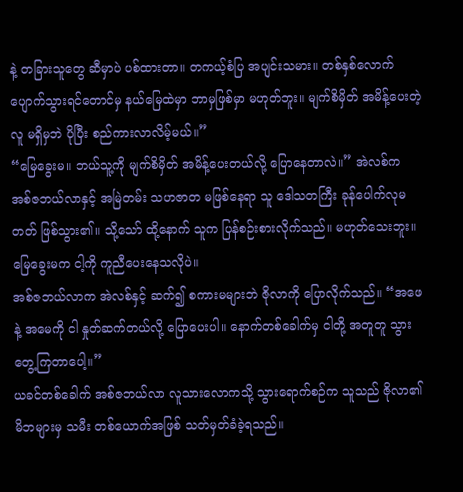နဲ့ တခြားသူတွေ ဆီမှာပဲ ပစ်ထားတာ။ တကယ့်စံပြ အပျင်းသမား။ တစ်နှစ်လောက် ပျောက်သွားရင်တောင်မှ နယ်မြေထဲမှာ ဘာမှဖြစ်မှာ မဟုတ်ဘူး။ မျက်စိမှိတ် အမိန့်ပေးတဲ့လူ မရှိမှဘဲ ပိုပြီး စည်ကားလာလိမ့်မယ်။”
“မြေခွေးမ။ ဘယ်သူ့ကို မျက်စိမှိတ် အမိန့်ပေးတယ်လို့ ပြောနေတာလဲ။” အဲလစ်က အစ်ဇဘယ်လာနှင့် အမြဲတမ်း သဟဇာတ မဖြစ်နေရာ သူ ဒေါသတကြီး ခုန်ပေါက်လုမတတ် ဖြစ်သွား၏။ သို့သော် ထို့နောက် သူက ပြန်စဉ်းစားလိုက်သည်။ မဟုတ်သေးဘူး။ မြေခွေးမက ငါ့ကို ကူညီပေးနေသလိုပဲ။
အစ်ဇဘယ်လာက အဲလစ်နှင့် ဆက်၍ စကားမများဘဲ ဇိုလာကို ပြောလိုက်သည်။ “အဖေနဲ့ အမေကို ငါ နှုတ်ဆက်တယ်လို့ ပြောပေးပါ။ နောက်တစ်ခေါက်မှ ငါတို့ အတူတူ သွားတွေ့ကြတာပေါ့။”
ယခင်တစ်ခေါက် အစ်ဇဘယ်လာ လူသားလောကသို့ သွားရောက်စဉ်က သူသည် ဇိုလာ၏ မိဘများမှ သမီး တစ်ယောက်အဖြစ် သတ်မှတ်ခံခဲ့ရသည်။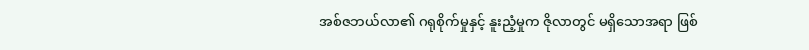အစ်ဇဘယ်လာ၏ ဂရုစိုက်မှုနှင့် နူးညံ့မှုက ဇိုလာတွင် မရှိသောအရာ ဖြစ်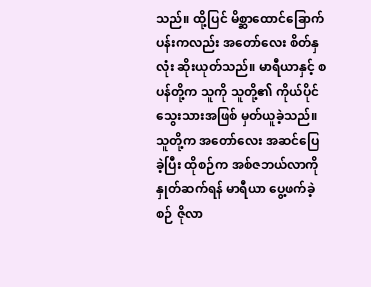သည်။ ထို့ပြင် မိစ္ဆာထောင်ခြောက်ပန်းကလည်း အတော်လေး စိတ်နှလုံး ဆိုးယုတ်သည်။ မာရီယာနှင့် စပန်တို့က သူကို သူတို့၏ ကိုယ်ပိုင်သွေးသားအဖြစ် မှတ်ယူခဲ့သည်။ သူတို့က အတော်လေး အဆင်ပြေခဲ့ပြီး ထိုစဉ်က အစ်ဇဘယ်လာကို နှုတ်ဆက်ရန် မာရီယာ ပွေ့ဖက်ခဲ့စဉ် ဇိုလာ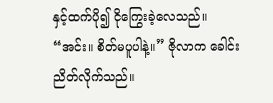နှင့်ထက်ပို၍ ငိုကြွေးခဲ့လေသည်။
“အင်း။ စိတ်မပူပါနဲ့။” ဇိုလာက ခေါင်းညိတ်လိုက်သည်။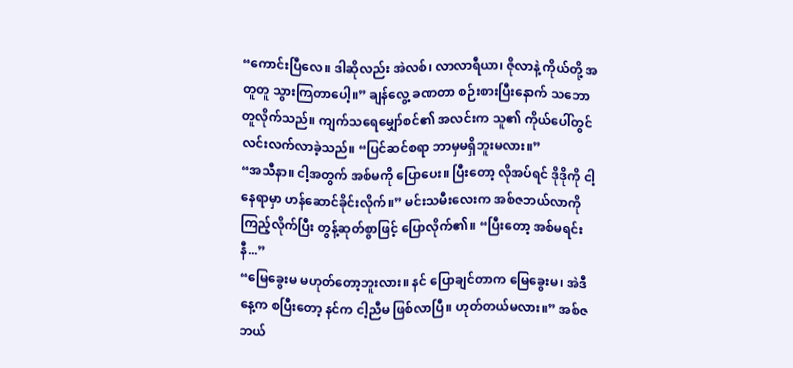“ကောင်းပြီလေ။ ဒါဆိုလည်း အဲလစ်၊ လာလာရီယာ၊ ဇိုလာနဲ့ ကိုယ်တို့ အတူတူ သွားကြတာပေါ့။” ချန်လွေ့ ခဏတာ စဉ်းစားပြီးနောက် သဘောတူလိုက်သည်။ ကျက်သရေမျှော်စင်၏ အလင်းက သူ၏ ကိုယ်ပေါ်တွင် လင်းလက်လာခဲ့သည်။ “ပြင်ဆင်စရာ ဘာမှမရှိဘူးမလား။”
“အသီနာ။ ငါ့အတွက် အစ်မကို ပြောပေး။ ပြီးတော့ လိုအပ်ရင် ဒိုဒိုကို ငါ့နေရာမှာ ဟန်ဆောင်ခိုင်းလိုက်။” မင်းသမီးလေးက အစ်ဇဘယ်လာကို ကြည့်လိုက်ပြီး တွန့်ဆုတ်စွာဖြင့် ပြောလိုက်၏။ “ပြီးတော့ အစ်မရင်းနီ...”
“မြေခွေးမ မဟုတ်တော့ဘူးလား။ နင် ပြောချင်တာက မြေခွေးမ၊ အဲဒီနေ့က စပြီးတော့ နင်က ငါ့ညီမ ဖြစ်လာပြီ။ ဟုတ်တယ်မလား။” အစ်ဇဘယ်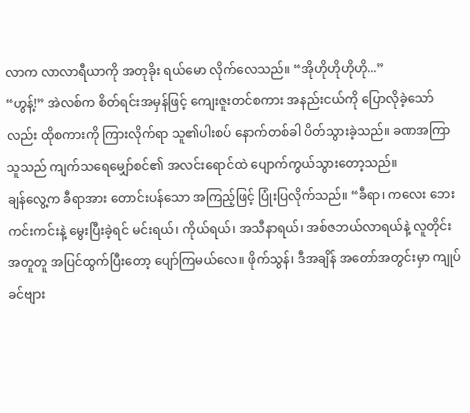လာက လာလာရီယာကို အတုခိုး ရယ်မော လိုက်လေသည်။ “အိုဟိုဟိုဟိုဟို...”
“ဟွန့်!” အဲလစ်က စိတ်ရင်းအမှန်ဖြင့် ကျေးဇူးတင်စကား အနည်းငယ်ကို ပြောလိုခဲ့သော်လည်း ထိုစကားကို ကြားလိုက်ရာ သူ၏ပါးစပ် နောက်တစ်ခါ ပိတ်သွားခဲ့သည်။ ခဏအကြာ သူသည် ကျက်သရေမျှော်စင်၏ အလင်းရောင်ထဲ ပျောက်ကွယ်သွားတော့သည်။
ချန်လွေ့က ခီရာအား တောင်းပန်သော အကြည့်ဖြင့် ပြုံးပြလိုက်သည်။ “ခီရာ၊ ကလေး ဘေးကင်းကင်းနဲ့ မွေးပြီးခဲ့ရင် မင်းရယ်၊ ကိုယ်ရယ်၊ အသီနာရယ်၊ အစ်ဇဘယ်လာရယ်နဲ့ လူတိုင်း အတူတူ အပြင်ထွက်ပြီးတော့ ပျော်ကြမယ်လေ။ ဖိုက်သွန်၊ ဒီအချိန် အတော်အတွင်းမှာ ကျုပ် ခင်ဗျား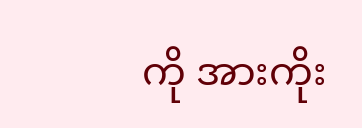ကို အားကိုး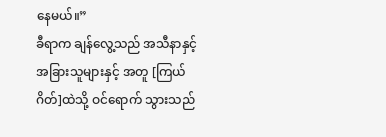နေမယ်။”
ခီရာက ချန်လွေ့သည် အသီနာနှင့် အခြားသူများနှင့် အတူ [ကြယ်ဂိတ်]ထဲသို့ ဝင်ရောက် သွားသည်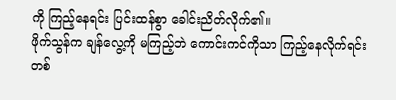ကို ကြည့်နေရင်း ပြင်းထန်စွာ ခေါင်းညိတ်လိုက်၏။
ဖိုက်သွန်က ချန်လွေ့ကို မကြည့်ဘဲ ကောင်းကင်ကိုသာ ကြည့်နေလိုက်ရင်း တစ်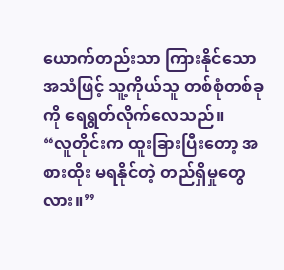ယောက်တည်းသာ ကြားနိုင်သော အသံဖြင့် သူ့ကိုယ်သူ တစ်စုံတစ်ခုကို ရေရွတ်လိုက်လေသည်။
“လူတိုင်းက ထူးခြားပြီးတော့ အစားထိုး မရနိုင်တဲ့ တည်ရှိမှုတွေလား။”